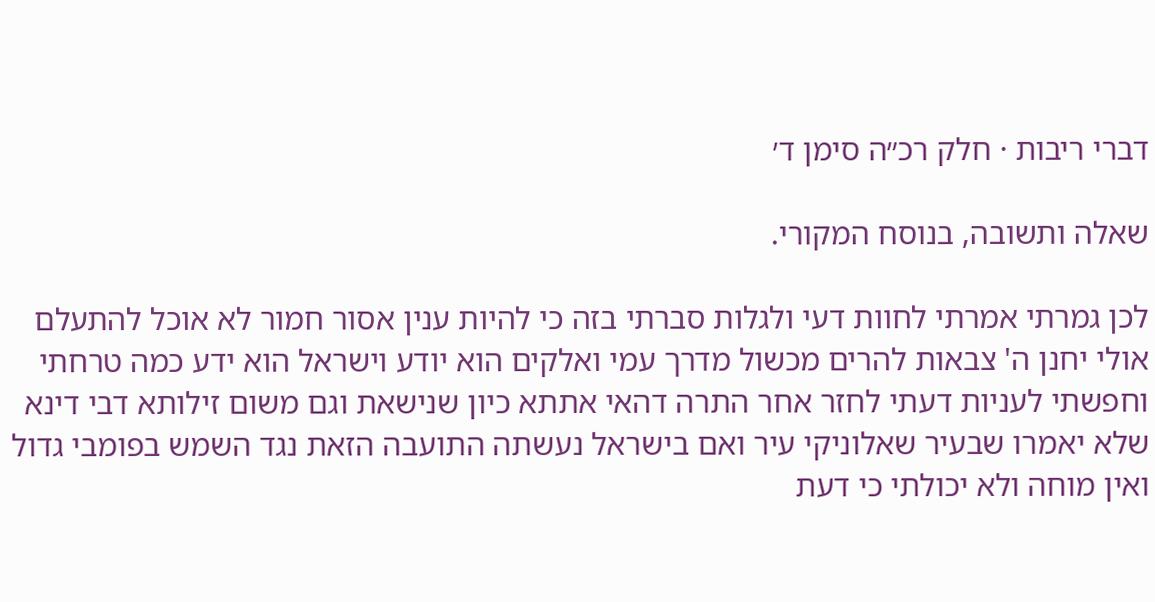דברי ריבות · חלק רכ״ה סימן ד׳

שאלה ותשובה, בנוסח המקורי.

לכן גמרתי אמרתי לחוות דעי ולגלות סברתי בזה כי להיות ענין אסור חמור לא אוכל להתעלם אולי יחנן ה' צבאות להרים מכשול מדרך עמי ואלקים הוא יודע וישראל הוא ידע כמה טרחתי וחפשתי לעניות דעתי לחזר אחר התרה דהאי אתתא כיון שנישאת וגם משום זילותא דבי דינא שלא יאמרו שבעיר שאלוניקי עיר ואם בישראל נעשתה התועבה הזאת נגד השמש בפומבי גדול ואין מוחה ולא יכולתי כי דעת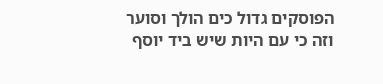הפוסקים גדול כים הולך וסוער וזה כי עם היות שיש ביד יוסף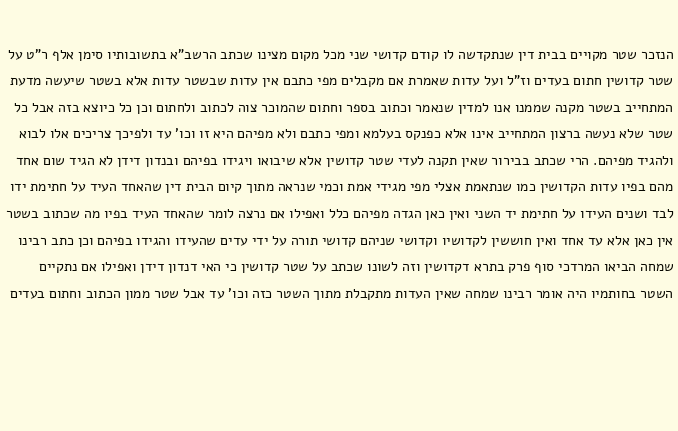הנזכר שטר מקויים בבית דין שנתקדשה לו קודם קדושי שני מכל מקום מצינו שכתב הרשב"א בתשובותיו סימן אלף ר"ט על שטר קדושין חתום בעדים וז"ל ועל עדות שאמרת אם מקבלים מפי כתבם אין עדות שבשטר עדות אלא בשטר שיעשה מדעת המתחייב בשטר מקנה שממנו אנו למדין שנאמר וכתוב בספר וחתום שהמוכר צוה לכתוב ולחתום וכן כל כיוצא בזה אבל כל שטר שלא נעשה ברצון המתחייב אינו אלא כפנקס בעלמא ומפי כתבם ולא מפיהם היא זו וכו' עד ולפיכך צריכים אלו לבוא ולהגיד מפיהם. הרי שכתב בבירור שאין תקנה לעדי שטר קדושין אלא שיבואו ויגידו בפיהם ובנדון דידן לא הגיד שום אחד מהם בפיו עדות הקדושין כמו שנתאמת אצלי מפי מגידי אמת וכמי שנראה מתוך קיום הבית דין שהאחד העיד על חתימת ידו לבד ושנים העידו על חתימת יד השני ואין כאן הגדה מפיהם כלל ואפילו אם נרצה לומר שהאחד העיד בפיו מה שכתוב בשטר אין כאן אלא עד אחד ואין חוששין לקדושיו וקדושי שניהם קדושי תורה על ידי עדים שהעידו והגידו בפיהם וכן כתב רבינו שמחה הביאו המרדכי סוף פרק בתרא דקדושין וזה לשונו שכתב על שטר קדושין כי האי דנדון דידן ואפילו אם נתקיים השטר בחותמיו היה אומר רבינו שמחה שאין העדות מתקבלת מתוך השטר כזה וכו' עד אבל שטר ממון הכתוב וחתום בעדים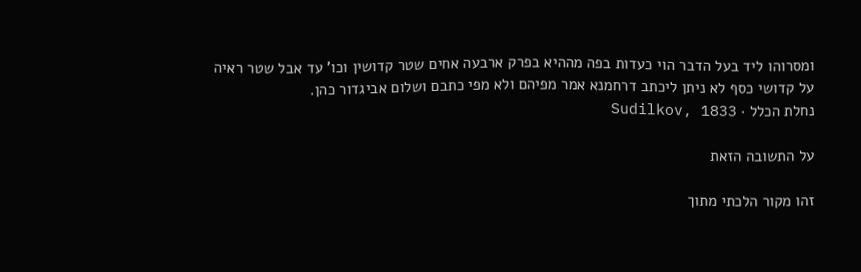ומסרוהו ליד בעל הדבר הוי כעדות בפה מההיא בפרק ארבעה אחים שטר קדושין וכו' עד אבל שטר ראיה על קדושי כסף לא ניתן ליכתב דרחמנא אמר מפיהם ולא מפי כתבם ושלום אביגדור כהן.
נחלת הכלל · Sudilkov, 1833

על התשובה הזאת

זהו מקור הלכתי מתוך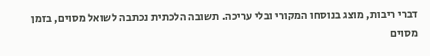דברי ריבות, מוצג בנוסחו המקורי ובלי עריכה. תשובה הלכתית נכתבה לשואל מסוים, בזמן מסוים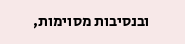ובנסיבות מסוימות,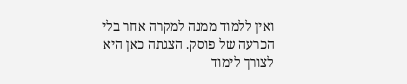ואין ללמוד ממנה למקרה אחר בלי הכרעה של פוסק. הצגתה כאן היא לצורך לימוד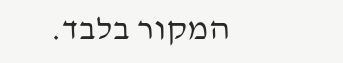המקור בלבד.